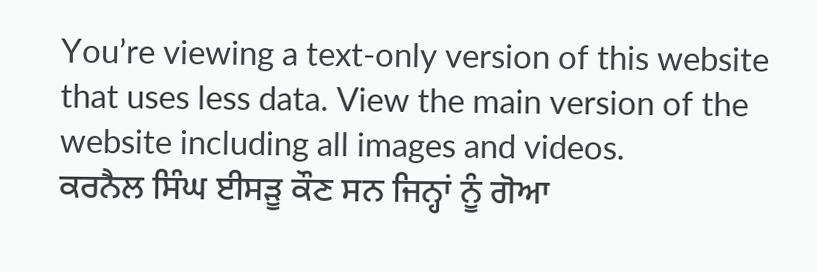You’re viewing a text-only version of this website that uses less data. View the main version of the website including all images and videos.
ਕਰਨੈਲ ਸਿੰਘ ਈਸੜੂ ਕੌਣ ਸਨ ਜਿਨ੍ਹਾਂ ਨੂੰ ਗੋਆ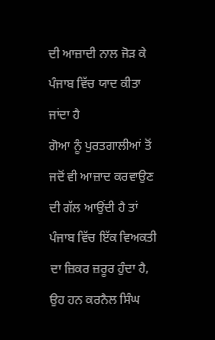ਦੀ ਆਜ਼ਾਦੀ ਨਾਲ ਜੋੜ ਕੇ ਪੰਜਾਬ ਵਿੱਚ ਯਾਦ ਕੀਤਾ ਜਾਂਦਾ ਹੈ
ਗੋਆ ਨੂੰ ਪੁਰਤਗਾਲੀਆਂ ਤੋਂ ਜਦੋਂ ਵੀ ਆਜ਼ਾਦ ਕਰਵਾਉਣ ਦੀ ਗੱਲ ਆਉਂਦੀ ਹੈ ਤਾਂ ਪੰਜਾਬ ਵਿੱਚ ਇੱਕ ਵਿਅਕਤੀ ਦਾ ਜ਼ਿਕਰ ਜ਼ਰੂਰ ਹੁੰਦਾ ਹੈ, ਉਹ ਹਨ ਕਰਨੈਲ ਸਿੰਘ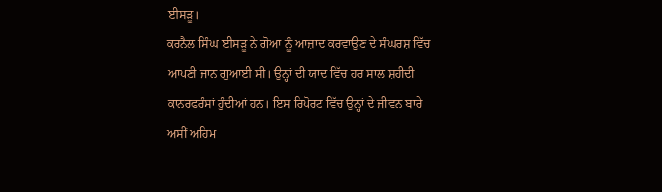ਈਸੜੂ।
ਕਰਨੈਲ ਸਿੰਘ ਈਸੜੂ ਨੇ ਗੋਆ ਨੂੰ ਆਜ਼ਾਦ ਕਰਵਾਉਣ ਦੇ ਸੰਘਰਸ਼ ਵਿੱਚ ਆਪਣੀ ਜਾਨ ਗੁਆਈ ਸੀ। ਉਨ੍ਹਾਂ ਦੀ ਯਾਦ ਵਿੱਚ ਹਰ ਸਾਲ ਸ਼ਹੀਦੀ ਕਾਨਰਫਰੰਸਾਂ ਹੁੰਦੀਆਂ ਹਨ। ਇਸ ਰਿਪੋਰਟ ਵਿੱਚ ਉਨ੍ਹਾਂ ਦੇ ਜੀਵਨ ਬਾਰੇ ਅਸੀਂ ਅਹਿਮ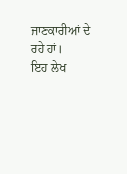ਜਾਣਕਾਰੀਆਂ ਦੇ ਰਹੇ ਹਾਂ।
ਇਹ ਲੇਖ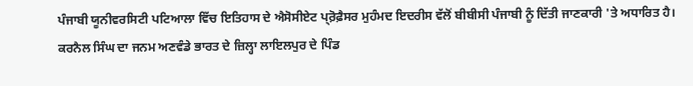ਪੰਜਾਬੀ ਯੂਨੀਵਰਸਿਟੀ ਪਟਿਆਲਾ ਵਿੱਚ ਇਤਿਹਾਸ ਦੇ ਐਸੋਸੀਏਟ ਪ੍ਰ਼ੋਫ਼ੈਸਰ ਮੁਹੰਮਦ ਇਦਰੀਸ ਵੱਲੋਂ ਬੀਬੀਸੀ ਪੰਜਾਬੀ ਨੂੰ ਦਿੱਤੀ ਜਾਣਕਾਰੀ 'ਤੇ ਅਧਾਰਿਤ ਹੈ।
ਕਰਨੈਲ ਸਿੰਘ ਦਾ ਜਨਮ ਅਣਵੰਡੇ ਭਾਰਤ ਦੇ ਜ਼ਿਲ੍ਹਾ ਲਾਇਲਪੁਰ ਦੇ ਪਿੰਡ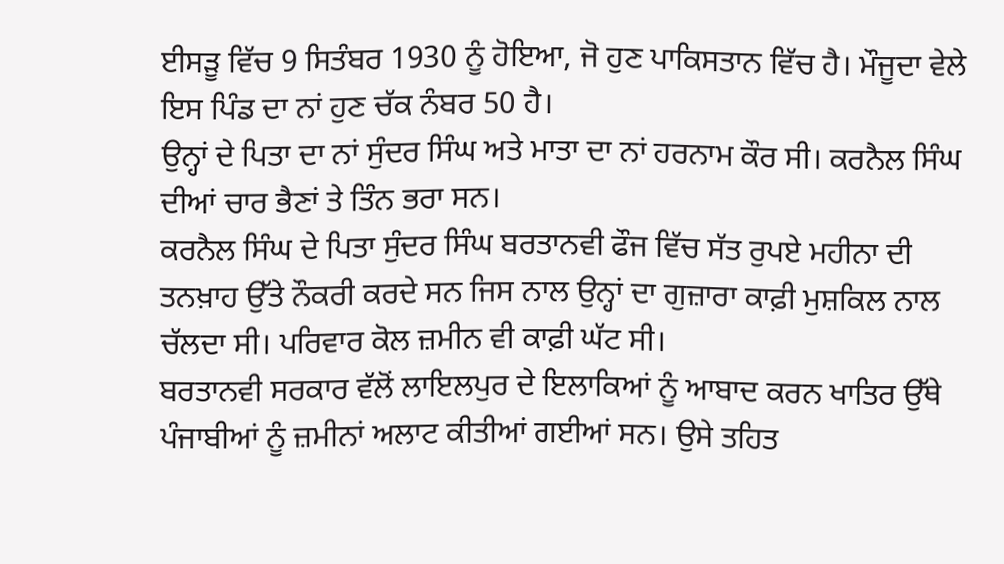ਈਸੜੂ ਵਿੱਚ 9 ਸਿਤੰਬਰ 1930 ਨੂੰ ਹੋਇਆ, ਜੋ ਹੁਣ ਪਾਕਿਸਤਾਨ ਵਿੱਚ ਹੈ। ਮੌਜੂਦਾ ਵੇਲੇ ਇਸ ਪਿੰਡ ਦਾ ਨਾਂ ਹੁਣ ਚੱਕ ਨੰਬਰ 50 ਹੈ।
ਉਨ੍ਹਾਂ ਦੇ ਪਿਤਾ ਦਾ ਨਾਂ ਸੁੰਦਰ ਸਿੰਘ ਅਤੇ ਮਾਤਾ ਦਾ ਨਾਂ ਹਰਨਾਮ ਕੌਰ ਸੀ। ਕਰਨੈਲ ਸਿੰਘ ਦੀਆਂ ਚਾਰ ਭੈਣਾਂ ਤੇ ਤਿੰਨ ਭਰਾ ਸਨ।
ਕਰਨੈਲ ਸਿੰਘ ਦੇ ਪਿਤਾ ਸੁੰਦਰ ਸਿੰਘ ਬਰਤਾਨਵੀ ਫੌਜ ਵਿੱਚ ਸੱਤ ਰੁਪਏ ਮਹੀਨਾ ਦੀ ਤਨਖ਼ਾਹ ਉੱਤੇ ਨੌਕਰੀ ਕਰਦੇ ਸਨ ਜਿਸ ਨਾਲ ਉਨ੍ਹਾਂ ਦਾ ਗੁਜ਼ਾਰਾ ਕਾਫ਼ੀ ਮੁਸ਼ਕਿਲ ਨਾਲ ਚੱਲਦਾ ਸੀ। ਪਰਿਵਾਰ ਕੋਲ ਜ਼ਮੀਨ ਵੀ ਕਾਫ਼ੀ ਘੱਟ ਸੀ।
ਬਰਤਾਨਵੀ ਸਰਕਾਰ ਵੱਲੋਂ ਲਾਇਲਪੁਰ ਦੇ ਇਲਾਕਿਆਂ ਨੂੰ ਆਬਾਦ ਕਰਨ ਖਾਤਿਰ ਉੱਥੇ ਪੰਜਾਬੀਆਂ ਨੂੰ ਜ਼ਮੀਨਾਂ ਅਲਾਟ ਕੀਤੀਆਂ ਗਈਆਂ ਸਨ। ਉਸੇ ਤਹਿਤ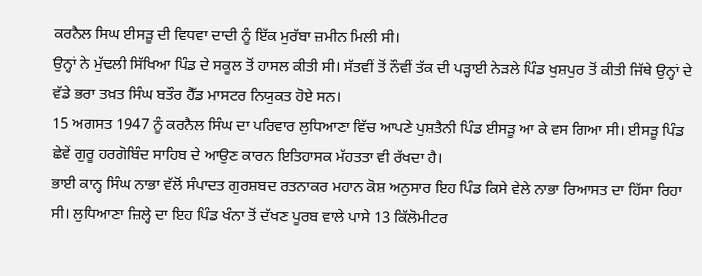ਕਰਨੈਲ ਸਿਘ ਈਸੜੂ ਦੀ ਵਿਧਵਾ ਦਾਦੀ ਨੂੰ ਇੱਕ ਮੁਰੱਬਾ ਜ਼ਮੀਨ ਮਿਲੀ ਸੀ।
ਉਨ੍ਹਾਂ ਨੇ ਮੁੱਢਲੀ ਸਿੱਖਿਆ ਪਿੰਡ ਦੇ ਸਕੂਲ ਤੋਂ ਹਾਸਲ ਕੀਤੀ ਸੀ। ਸੱਤਵੀਂ ਤੋਂ ਨੌਵੀਂ ਤੱਕ ਦੀ ਪੜ੍ਹਾਈ ਨੇੜਲੇ ਪਿੰਡ ਖੁਸ਼ਪੁਰ ਤੋਂ ਕੀਤੀ ਜਿੱਥੇ ਉਨ੍ਹਾਂ ਦੇ ਵੱਡੇ ਭਰਾ ਤਖ਼ਤ ਸਿੰਘ ਬਤੌਰ ਹੈੱਡ ਮਾਸਟਰ ਨਿਯੁਕਤ ਹੋਏ ਸਨ।
15 ਅਗਸਤ 1947 ਨੂੰ ਕਰਨੈਲ ਸਿੰਘ ਦਾ ਪਰਿਵਾਰ ਲੁਧਿਆਣਾ ਵਿੱਚ ਆਪਣੇ ਪੁਸ਼ਤੈਨੀ ਪਿੰਡ ਈਸੜੂ ਆ ਕੇ ਵਸ ਗਿਆ ਸੀ। ਈਸੜੂ ਪਿੰਡ ਛੇਵੇਂ ਗੁਰੂ ਹਰਗੋਬਿੰਦ ਸਾਹਿਬ ਦੇ ਆਉਣ ਕਾਰਨ ਇਤਿਹਾਸਕ ਮੱਹਤਤਾ ਵੀ ਰੱਖਦਾ ਹੈ।
ਭਾਈ ਕਾਨ੍ਹ ਸਿੰਘ ਨਾਭਾ ਵੱਲੋਂ ਸੰਪਾਦਤ ਗੁਰਸ਼ਬਦ ਰਤਨਾਕਰ ਮਹਾਨ ਕੋਸ਼ ਅਨੁਸਾਰ ਇਹ ਪਿੰਡ ਕਿਸੇ ਵੇਲੇ ਨਾਭਾ ਰਿਆਸਤ ਦਾ ਹਿੱਸਾ ਰਿਹਾ ਸੀ। ਲੁਧਿਆਣਾ ਜ਼ਿਲ੍ਹੇ ਦਾ ਇਹ ਪਿੰਡ ਖੰਨਾ ਤੋਂ ਦੱਖਣ ਪੂਰਬ ਵਾਲੇ ਪਾਸੇ 13 ਕਿੱਲੋਮੀਟਰ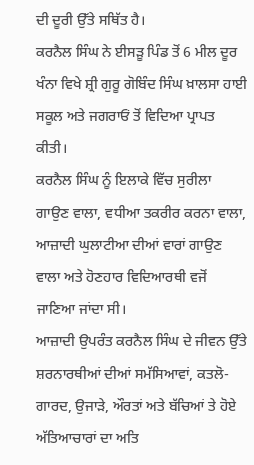ਦੀ ਦੂਰੀ ਉੱਤੇ ਸਥਿੱਤ ਹੈ।
ਕਰਨੈਲ ਸਿੰਘ ਨੇ ਈਸੜੂ ਪਿੰਡ ਤੋਂ 6 ਮੀਲ ਦੂਰ ਖੰਨਾ ਵਿਖੇ ਸ਼੍ਰੀ ਗੁਰੂ ਗੋਬਿੰਦ ਸਿੰਘ ਖ਼ਾਲਸਾ ਹਾਈ ਸਕੂਲ ਅਤੇ ਜਗਰਾਓਂ ਤੋਂ ਵਿਦਿਆ ਪ੍ਰਾਪਤ ਕੀਤੀ।
ਕਰਨੈਲ ਸਿੰਘ ਨੂੰ ਇਲਾਕੇ ਵਿੱਚ ਸੁਰੀਲਾ ਗਾਉਣ ਵਾਲਾ, ਵਧੀਆ ਤਕਰੀਰ ਕਰਨਾ ਵਾਲਾ, ਆਜ਼ਾਦੀ ਘੁਲਾਟੀਆ ਦੀਆਂ ਵਾਰਾਂ ਗਾਉਣ ਵਾਲਾ ਅਤੇ ਹੋਣਹਾਰ ਵਿਦਿਆਰਥੀ ਵਜੋਂ ਜਾਣਿਆ ਜਾਂਦਾ ਸੀ।
ਆਜ਼ਾਦੀ ਉਪਰੰਤ ਕਰਨੈਲ ਸਿੰਘ ਦੇ ਜੀਵਨ ਉੱਤੇ ਸ਼ਰਨਾਰਥੀਆਂ ਦੀਆਂ ਸਮੱਸਿਆਵਾਂ, ਕਤਲੋ-ਗਾਰਦ, ਉਜਾੜੇ, ਔਰਤਾਂ ਅਤੇ ਬੱਚਿਆਂ ਤੇ ਹੋਏ ਅੱਤਿਆਚਾਰਾਂ ਦਾ ਅਤਿ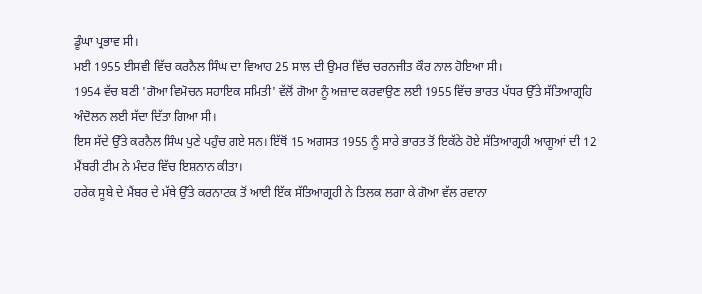ਡੂੰਘਾ ਪ੍ਰਭਾਵ ਸੀ।
ਮਈ 1955 ਈਸਵੀ ਵਿੱਚ ਕਰਨੈਲ ਸਿੰਘ ਦਾ ਵਿਆਹ 25 ਸਾਲ ਦੀ ਉਮਰ ਵਿੱਚ ਚਰਨਜੀਤ ਕੌਰ ਨਾਲ ਹੋਇਆ ਸੀ।
1954 ਵੱਚ ਬਣੀ 'ਗੋਆ ਵਿਮੋਚਨ ਸਹਾਇਕ ਸਮਿਤੀ' ਵੱਲੋਂ ਗੋਆ ਨੂੰ ਅਜ਼ਾਦ ਕਰਵਾਉਣ ਲਈ 1955 ਵਿੱਚ ਭਾਰਤ ਪੱਧਰ ਉੱਤੇ ਸੱਤਿਆਗ੍ਰਹਿ ਅੰਦੋਲਨ ਲਈ ਸੱਦਾ ਦਿੱਤਾ ਗਿਆ ਸੀ।
ਇਸ ਸੱਦੇ ਉੱਤੇ ਕਰਨੈਲ ਸਿੰਘ ਪੁਣੇ ਪਹੁੰਚ ਗਏ ਸਨ। ਇੱਥੋਂ 15 ਅਗਸਤ 1955 ਨੂੰ ਸਾਰੇ ਭਾਰਤ ਤੋਂ ਇਕੱਠੇ ਹੋਏ ਸੱਤਿਆਗ੍ਰਹੀ ਆਗੂਆਂ ਦੀ 12 ਮੈਂਬਰੀ ਟੀਮ ਨੇ ਮੰਦਰ ਵਿੱਚ ਇਸ਼ਨਾਨ ਕੀਤਾ।
ਹਰੇਕ ਸੂਬੇ ਦੇ ਮੈਂਬਰ ਦੇ ਮੱਥੇ ਉੱਤੇ ਕਰਨਾਟਕ ਤੋਂ ਆਈ ਇੱਕ ਸੱਤਿਆਗ੍ਰਹੀ ਨੇ ਤਿਲਕ ਲਗਾ ਕੇ ਗੋਆ ਵੱਲ ਰਵਾਨਾ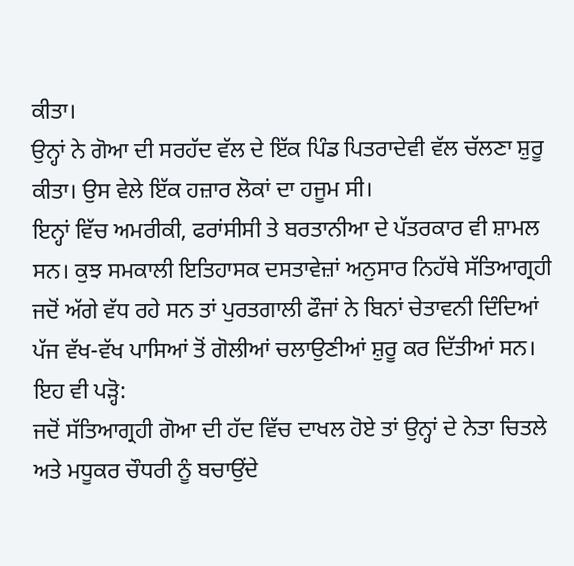ਕੀਤਾ।
ਉਨ੍ਹਾਂ ਨੇ ਗੋਆ ਦੀ ਸਰਹੱਦ ਵੱਲ ਦੇ ਇੱਕ ਪਿੰਡ ਪਿਤਰਾਦੇਵੀ ਵੱਲ ਚੱਲਣਾ ਸ਼ੁਰੂ ਕੀਤਾ। ਉਸ ਵੇਲੇ ਇੱਕ ਹਜ਼ਾਰ ਲੋਕਾਂ ਦਾ ਹਜੂਮ ਸੀ।
ਇਨ੍ਹਾਂ ਵਿੱਚ ਅਮਰੀਕੀ, ਫਰਾਂਸੀਸੀ ਤੇ ਬਰਤਾਨੀਆ ਦੇ ਪੱਤਰਕਾਰ ਵੀ ਸ਼ਾਮਲ ਸਨ। ਕੁਝ ਸਮਕਾਲੀ ਇਤਿਹਾਸਕ ਦਸਤਾਵੇਜ਼ਾਂ ਅਨੁਸਾਰ ਨਿਹੱਥੇ ਸੱਤਿਆਗ੍ਰਹੀ ਜਦੋਂ ਅੱਗੇ ਵੱਧ ਰਹੇ ਸਨ ਤਾਂ ਪੁਰਤਗਾਲੀ ਫੌਜਾਂ ਨੇ ਬਿਨਾਂ ਚੇਤਾਵਨੀ ਦਿੰਦਿਆਂ ਪੱਜ ਵੱਖ-ਵੱਖ ਪਾਸਿਆਂ ਤੋਂ ਗੋਲੀਆਂ ਚਲਾਉਣੀਆਂ ਸ਼ੁਰੂ ਕਰ ਦਿੱਤੀਆਂ ਸਨ।
ਇਹ ਵੀ ਪੜ੍ਹੋ:
ਜਦੋਂ ਸੱਤਿਆਗ੍ਰਹੀ ਗੋਆ ਦੀ ਹੱਦ ਵਿੱਚ ਦਾਖਲ ਹੋਏ ਤਾਂ ਉਨ੍ਹਾਂ ਦੇ ਨੇਤਾ ਚਿਤਲੇ ਅਤੇ ਮਧੂਕਰ ਚੌਧਰੀ ਨੂੰ ਬਚਾਉਂਦੇ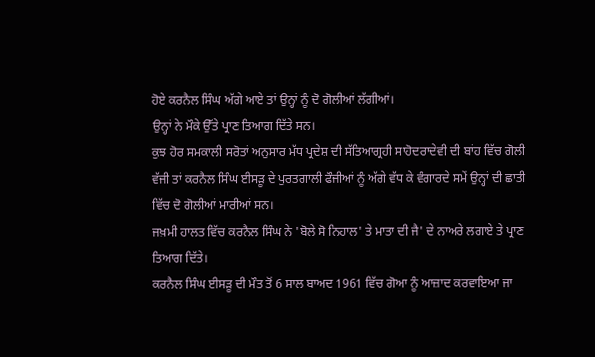ਹੋਏ ਕਰਨੈਲ ਸਿੰਘ ਅੱਗੇ ਆਏ ਤਾਂ ਉਨ੍ਹਾਂ ਨੂੰ ਦੋ ਗੋਲੀਆਂ ਲੱਗੀਆਂ।
ਉਨ੍ਹਾਂ ਨੇ ਮੌਕੇ ਉੱਤੇ ਪ੍ਰਾਣ ਤਿਆਗ ਦਿੱਤੇ ਸਨ।
ਕੁਝ ਹੋਰ ਸਮਕਾਲੀ ਸਰੋਤਾਂ ਅਨੁਸਾਰ ਮੱਧ ਪ੍ਰਦੇਸ਼ ਦੀ ਸੱਤਿਆਗ੍ਰਹੀ ਸਾਹੋਦਰਾਦੇਵੀ ਦੀ ਬਾਂਹ ਵਿੱਚ ਗੋਲੀ ਵੱਜੀ ਤਾਂ ਕਰਨੈਲ ਸਿੰਘ ਈਸੜੂ ਦੇ ਪੁਰਤਗਾਲੀ ਫੌਜੀਆਂ ਨੂੰ ਅੱਗੇ ਵੱਧ ਕੇ ਵੰਗਾਰਦੇ ਸਮੇਂ ਉਨ੍ਹਾਂ ਦੀ ਛਾਤੀ ਵਿੱਚ ਦੋ ਗੋਲੀਆਂ ਮਾਰੀਆਂ ਸਨ।
ਜਖ਼ਮੀ ਹਾਲਤ ਵਿੱਚ ਕਰਨੈਲ ਸਿੰਘ ਨੇ 'ਬੋਲੇ ਸੋ ਨਿਹਾਲ' ਤੇ ਮਾਤਾ ਦੀ ਜੈ' ਦੇ ਨਾਅਰੇ ਲਗਾਏ ਤੇ ਪ੍ਰਾਣ ਤਿਆਗ ਦਿੱਤੇ।
ਕਰਨੈਲ ਸਿੰਘ ਈਸੜੂ ਦੀ ਮੌਤ ਤੋਂ 6 ਸਾਲ ਬਾਅਦ 1961 ਵਿੱਚ ਗੋਆ ਨੂੰ ਆਜ਼ਾਦ ਕਰਵਾਇਆ ਜਾ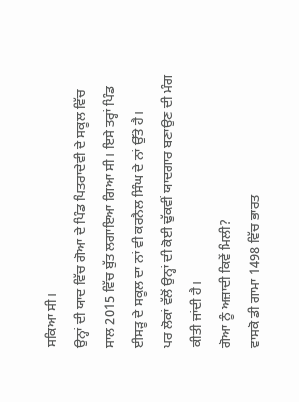ਸਕਿਆ ਸੀ।
ਉਨ੍ਹਾਂ ਦੀ ਯਾਦ ਵਿੱਚ ਗੋਆ ਦੇ ਪਿੰਡ ਪਿਤਰਾਦੇਵੀ ਦੇ ਸਕੂਲ ਵਿੱਚ ਸਾਲ 2015 ਵਿੱਚ ਬੁੱਤ ਲਗਾਇਆ ਗਿਆ ਸੀ। ਇਸੇ ਤਰ੍ਹਾਂ ਪਿੰਡ ਈਸੜੂ ਦੇ ਸਕੂਲ ਦਾ ਨਾਂ ਵੀ ਕਰਨੈਲ ਸਿੰਘ ਦੇ ਨਾਂ ਉੱਤੇ ਹੈ।
ਪਰ ਲੋਕਾਂ ਵੱਲੋਂ ਉਨ੍ਹਾਂ ਦੀ ਕੋਈ ਢੁੱਕਵੀਂ ਯਾਦਗਾਰ ਬਣਾਉਣ ਦੀ ਮੰਗ ਕੀਤੀ ਜਾਂਦੀ ਹੈ।
ਗੋਆ ਨੂੰ ਅਜ਼ਾਦੀ ਕਿਵੇਂ ਮਿਲੀ?
ਵਾਸਕੋ ਡੀ ਗਾਮਾ 1498 ਵਿੱਚ ਭਾਰਤ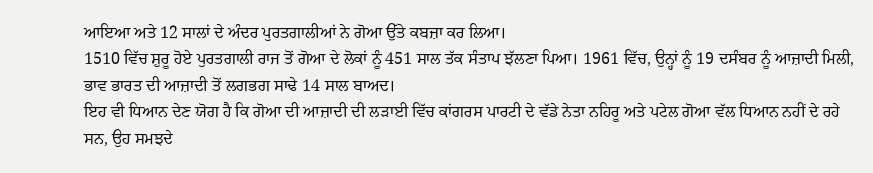ਆਇਆ ਅਤੇ 12 ਸਾਲਾਂ ਦੇ ਅੰਦਰ ਪੁਰਤਗਾਲੀਆਂ ਨੇ ਗੋਆ ਉੱਤੇ ਕਬਜ਼ਾ ਕਰ ਲਿਆ।
1510 ਵਿੱਚ ਸ਼ੁਰੂ ਹੋਏ ਪੁਰਤਗਾਲੀ ਰਾਜ ਤੋਂ ਗੋਆ ਦੇ ਲੋਕਾਂ ਨੂੰ 451 ਸਾਲ ਤੱਕ ਸੰਤਾਪ ਝੱਲਣਾ ਪਿਆ। 1961 ਵਿੱਚ, ਉਨ੍ਹਾਂ ਨੂੰ 19 ਦਸੰਬਰ ਨੂੰ ਆਜ਼ਾਦੀ ਮਿਲੀ, ਭਾਵ ਭਾਰਤ ਦੀ ਆਜ਼ਾਦੀ ਤੋਂ ਲਗਭਗ ਸਾਢੇ 14 ਸਾਲ ਬਾਅਦ।
ਇਹ ਵੀ ਧਿਆਨ ਦੇਣ ਯੋਗ ਹੈ ਕਿ ਗੋਆ ਦੀ ਆਜ਼ਾਦੀ ਦੀ ਲੜਾਈ ਵਿੱਚ ਕਾਂਗਰਸ ਪਾਰਟੀ ਦੇ ਵੱਡੇ ਨੇਤਾ ਨਹਿਰੂ ਅਤੇ ਪਟੇਲ ਗੋਆ ਵੱਲ ਧਿਆਨ ਨਹੀਂ ਦੇ ਰਹੇ ਸਨ, ਉਹ ਸਮਝਦੇ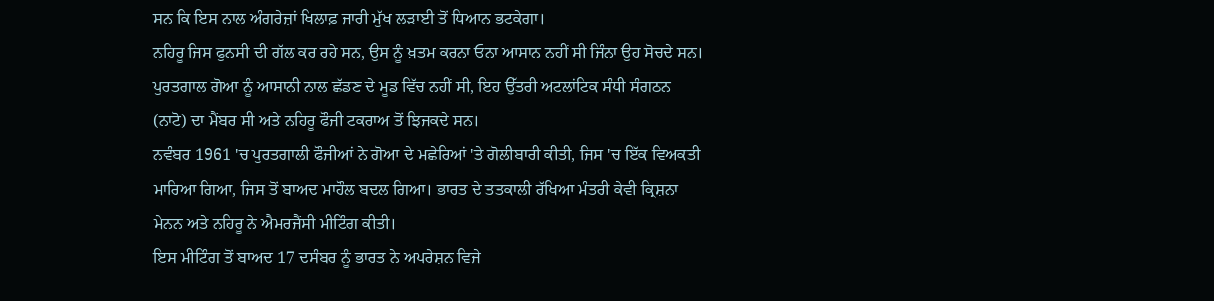ਸਨ ਕਿ ਇਸ ਨਾਲ ਅੰਗਰੇਜ਼ਾਂ ਖਿਲਾਫ਼ ਜਾਰੀ ਮੁੱਖ ਲੜਾਈ ਤੋਂ ਧਿਆਨ ਭਟਕੇਗਾ।
ਨਹਿਰੂ ਜਿਸ ਫੁਨਸੀ ਦੀ ਗੱਲ ਕਰ ਰਹੇ ਸਨ, ਉਸ ਨੂੰ ਖ਼ਤਮ ਕਰਨਾ ਓਨਾ ਆਸਾਨ ਨਹੀਂ ਸੀ ਜਿੰਨਾ ਉਹ ਸੋਚਦੇ ਸਨ।
ਪੁਰਤਗਾਲ ਗੋਆ ਨੂੰ ਆਸਾਨੀ ਨਾਲ ਛੱਡਣ ਦੇ ਮੂਡ ਵਿੱਚ ਨਹੀਂ ਸੀ, ਇਹ ਉੱਤਰੀ ਅਟਲਾਂਟਿਕ ਸੰਧੀ ਸੰਗਠਨ (ਨਾਟੋ) ਦਾ ਮੈਂਬਰ ਸੀ ਅਤੇ ਨਹਿਰੂ ਫੌਜੀ ਟਕਰਾਅ ਤੋਂ ਝਿਜਕਦੇ ਸਨ।
ਨਵੰਬਰ 1961 'ਚ ਪੁਰਤਗਾਲੀ ਫੌਜੀਆਂ ਨੇ ਗੋਆ ਦੇ ਮਛੇਰਿਆਂ 'ਤੇ ਗੋਲੀਬਾਰੀ ਕੀਤੀ, ਜਿਸ 'ਚ ਇੱਕ ਵਿਅਕਤੀ ਮਾਰਿਆ ਗਿਆ, ਜਿਸ ਤੋਂ ਬਾਅਦ ਮਾਹੌਲ ਬਦਲ ਗਿਆ। ਭਾਰਤ ਦੇ ਤਤਕਾਲੀ ਰੱਖਿਆ ਮੰਤਰੀ ਕੇਵੀ ਕ੍ਰਿਸ਼ਨਾ ਮੇਨਨ ਅਤੇ ਨਹਿਰੂ ਨੇ ਐਮਰਜੈਂਸੀ ਮੀਟਿੰਗ ਕੀਤੀ।
ਇਸ ਮੀਟਿੰਗ ਤੋਂ ਬਾਅਦ 17 ਦਸੰਬਰ ਨੂੰ ਭਾਰਤ ਨੇ ਅਪਰੇਸ਼ਨ ਵਿਜੇ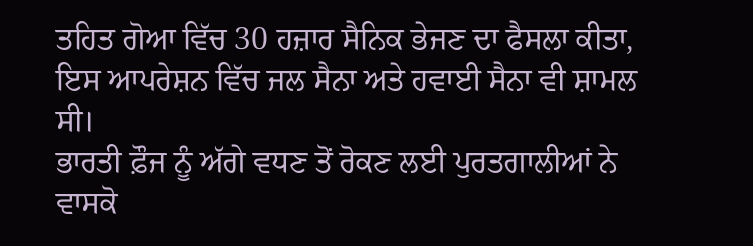ਤਹਿਤ ਗੋਆ ਵਿੱਚ 30 ਹਜ਼ਾਰ ਸੈਨਿਕ ਭੇਜਣ ਦਾ ਫੈਸਲਾ ਕੀਤਾ, ਇਸ ਆਪਰੇਸ਼ਨ ਵਿੱਚ ਜਲ ਸੈਨਾ ਅਤੇ ਹਵਾਈ ਸੈਨਾ ਵੀ ਸ਼ਾਮਲ ਸੀ।
ਭਾਰਤੀ ਫ਼ੌਜ ਨੂੰ ਅੱਗੇ ਵਧਣ ਤੋਂ ਰੋਕਣ ਲਈ ਪੁਰਤਗਾਲੀਆਂ ਨੇ ਵਾਸਕੋ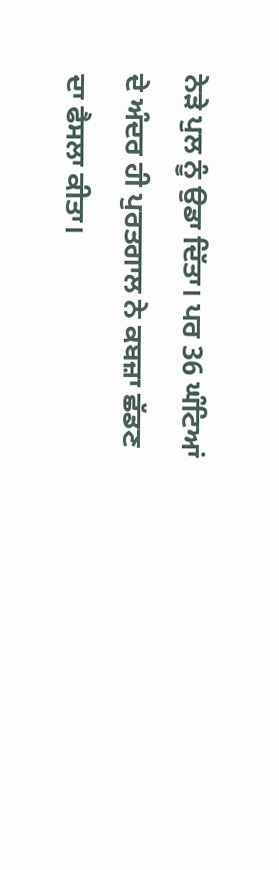ਨੇੜੇ ਪੁਲ ਨੂੰ ਉਡਾ ਦਿੱਤਾ। ਪਰ 36 ਘੰਟਿਆਂ ਦੇ ਅੰਦਰ ਹੀ ਪੁਰਤਗਾਲ ਨੇ ਕਬਜ਼ਾ ਛੱਡਣ ਦਾ ਫੈਸਲਾ ਕੀਤਾ।